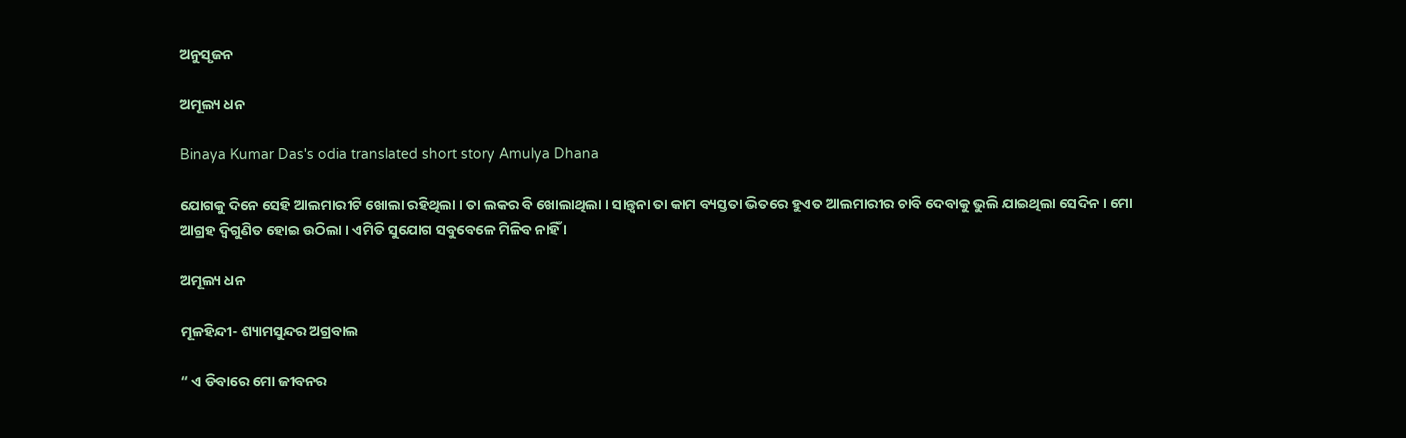ଅନୁସୃଜନ

ଅମୂଲ୍ୟ ଧନ

Binaya Kumar Das's odia translated short story Amulya Dhana

ଯୋଗକୁ ଦିନେ ସେହି ଆଲମାରୀଟି ଖୋଲା ରହିଥିଲା । ତା ଲକର ବି ଖୋଲାଥିଲା । ସାନ୍ତ୍ୱନା ତା କାମ ବ୍ୟସ୍ତତା ଭିତରେ ହୁଏତ ଆଲମାରୀର ଚାବି ଦେବାକୁ ଭୁଲି ଯାଇଥିଲା ସେଦିନ । ମୋ ଆଗ୍ରହ ଦ୍ୱିଗୁଣିତ ହୋଇ ଉଠିଲା । ଏମିତି ସୁଯୋଗ ସବୁବେଳେ ମିଳିବ ନାହିଁ ।

ଅମୂଲ୍ୟ ଧନ

ମୂଳହିନ୍ଦୀ- ଶ୍ୟାମସୁନ୍ଦର ଅଗ୍ରବାଲ

“ ଏ ଡିବାରେ ମୋ ଜୀବନର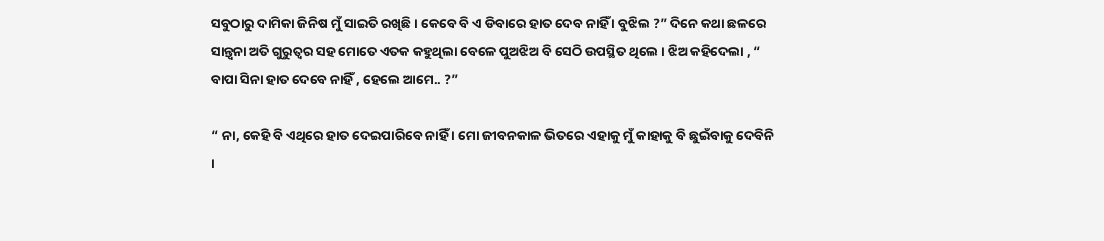ସବୁଠାରୁ ଦାମିକା ଜିନିଷ ମୁଁ ସାଇତି ରଖିଛି । କେବେ ବି ଏ ଡିବାରେ ହାତ ଦେବ ନାହିଁ । ବୁଝିଲ ?” ଦିନେ କଥା ଛଳରେ ସାନ୍ତ୍ୱନା ଅତି ଗୁରୁତ୍ୱର ସହ ମୋତେ ଏତକ କହୁଥିଲା ବେଳେ ପୁଅଝିଅ ବି ସେଠି ଉପସ୍ଥିତ ଥିଲେ । ଝିଅ କହିଦେଲା , “ ବାପା ସିନା ହାତ ଦେବେ ନାହିଁ , ହେଲେ ଆମେ.. ?”

“ ନା, କେହି ବି ଏଥିରେ ହାତ ଦେଇପାରିବେ ନାହିଁ । ମୋ ଜୀବନକାଳ ଭିତରେ ଏହାକୁ ମୁଁ କାହାକୁ ବି ଛୁଇଁବାକୁ ଦେବିନି ।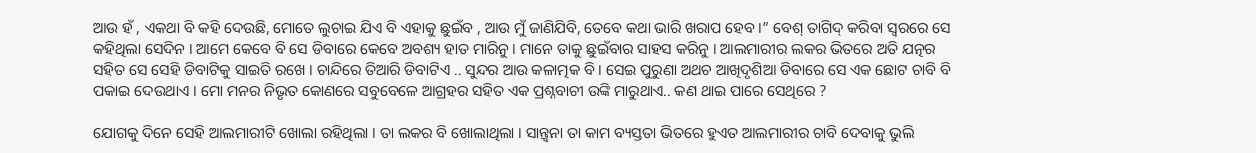ଆଉ ହଁ , ଏକଥା ବି କହି ଦେଉଛି, ମୋତେ ଲୁଚାଇ ଯିଏ ବି ଏହାକୁ ଛୁଇଁବ , ଆଉ ମୁଁ ଜାଣିଯିବି, ତେବେ କଥା ଭାରି ଖରାପ ହେବ ।” ବେଶ୍ ତାଗିଦ୍ କରିବା ସ୍ୱରରେ ସେ କହିଥିଲା ସେଦିନ । ଆମେ କେବେ ବି ସେ ଡିବାରେ କେବେ ଅବଶ୍ୟ ହାତ ମାରିନୁ । ମାନେ ତାକୁ ଛୁଇଁବାର ସାହସ କରିନୁ । ଆଲମାରୀର ଲକର ଭିତରେ ଅତି ଯତ୍ନର ସହିତ ସେ ସେହି ଡିବାଟିକୁ ସାଇତି ରଖେ । ଚାନ୍ଦିରେ ତିଆରି ଡିବାଟିଏ .. ସୁନ୍ଦର ଆଉ କଳାତ୍ମକ ବି । ସେଇ ପୁରୁଣା ଅଥଚ ଆଖିଦୃଶିଆ ଡିବାରେ ସେ ଏକ ଛୋଟ ଚାବି ବି ପକାଇ ଦେଉଥାଏ । ମୋ ମନର ନିଭୃତ କୋଣରେ ସବୁବେଳେ ଆଗ୍ରହର ସହିତ ଏକ ପ୍ରଶ୍ନବାଚୀ ଉଙ୍କି ମାରୁଥାଏ.. କଣ ଥାଇ ପାରେ ସେଥିରେ ?

ଯୋଗକୁ ଦିନେ ସେହି ଆଲମାରୀଟି ଖୋଲା ରହିଥିଲା । ତା ଲକର ବି ଖୋଲାଥିଲା । ସାନ୍ତ୍ୱନା ତା କାମ ବ୍ୟସ୍ତତା ଭିତରେ ହୁଏତ ଆଲମାରୀର ଚାବି ଦେବାକୁ ଭୁଲି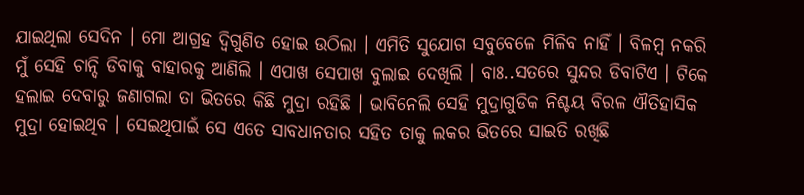ଯାଇଥିଲା ସେଦିନ । ମୋ ଆଗ୍ରହ ଦ୍ୱିଗୁଣିତ ହୋଇ ଉଠିଲା । ଏମିତି ସୁଯୋଗ ସବୁବେଳେ ମିଳିବ ନାହିଁ । ବିଳମ୍ବ ନକରି ମୁଁ ସେହି ଚାନ୍ଦି ଡିବାକୁ ବାହାରକୁ ଆଣିଲି । ଏପାଖ ସେପାଖ ବୁଲାଇ ଦେଖିଲି । ବାଃ..ସତରେ ସୁନ୍ଦର ଡିବାଟିଏ । ଟିକେ ହଲାଇ ଦେବାରୁ ଜଣାଗଲା ତା ଭିତରେ କିଛି ମୁଦ୍ରା ରହିଛି । ଭାବିନେଲି ସେହି ମୁଦ୍ରାଗୁଡିକ ନିଶ୍ଚୟ ବିରଳ ଐତିହାସିକ ମୁଦ୍ରା ହୋଇଥିବ । ସେଇଥିପାଇଁ ସେ ଏତେ ସାବଧାନତାର ସହିତ ତାକୁ ଲକର ଭିତରେ ସାଇତି ରଖିଛି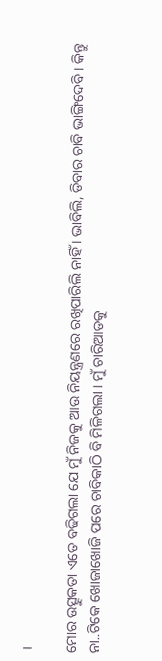।

ମୋର ଉତ୍ସୁକତା ଏତେ ବଢିଗଲା ଯେ ମୁଁ ନିଜକୁ ଆଉ ନିୟନ୍ତ୍ରଣରେ ରଖିପାରିଲି ନାହିଁ । ଭାବିଲି, ଡିବାର ଚାବି ଭାଙ୍ଗିଦେବି । କିନ୍ତୁ ନା..ଟିକେ ଖୋଜାଖୋଜି ପରେ ଚାବିକାଠି ବି ମିଳିଗଲା । ମୁଁ ଚାରିଆଡକୁ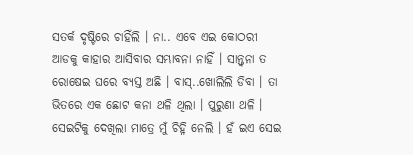ସତର୍କ ଦୃଷ୍ଟିରେ ଚାହିଁଲି । ନା.. ଏବେ ଏଇ କୋଠରୀ ଆଡକୁ କାହାର ଆସିବାର ସମ୍ଭାବନା ନାହିଁ । ସାନ୍ତ୍ୱନା ତ ରୋଷେଇ ଘରେ ବ୍ୟସ୍ତ ଅଛି । ବାସ୍..ଖୋଲିଲି ଡିବା । ତା ଭିତରେ ଏକ ଛୋଟ କନା ଥଳି ଥିଲା । ପୁରୁଣା ଥଳି । ସେଇଟିକୁ ଦେଖିଲା ମାତ୍ରେ ମୁଁ ଚିହ୍ନି ନେଲି । ହଁ ଇଏ ସେଇ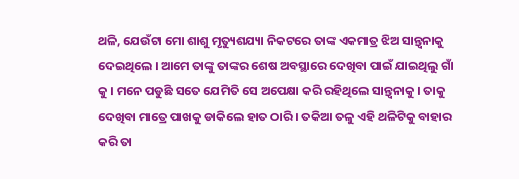ଥଳି, ଯେଉଁଟା ମୋ ଶାଶୁ ମୃତ୍ୟୁଶଯ୍ୟା ନିକଟରେ ତାଙ୍କ ଏକମାତ୍ର ଝିଅ ସାନ୍ତ୍ୱନାକୁ ଦେଇଥିଲେ । ଆମେ ତାଙ୍କୁ ତାଙ୍କର ଶେଷ ଅବସ୍ଥାରେ ଦେଖିବା ପାଇଁ ଯାଇଥିଲୁ ଗାଁ କୁ । ମନେ ପଡୁଛି ସତେ ଯେମିତି ସେ ଅପେକ୍ଷା କରି ରହିଥିଲେ ସାନ୍ତ୍ୱନାକୁ । ତାକୁ ଦେଖିବା ମାତ୍ରେ ପାଖକୁ ଡାକିଲେ ହାତ ଠାରି । ତକିଆ ତଳୁ ଏହି ଥଳିଟିକୁ ବାହାର କରି ତା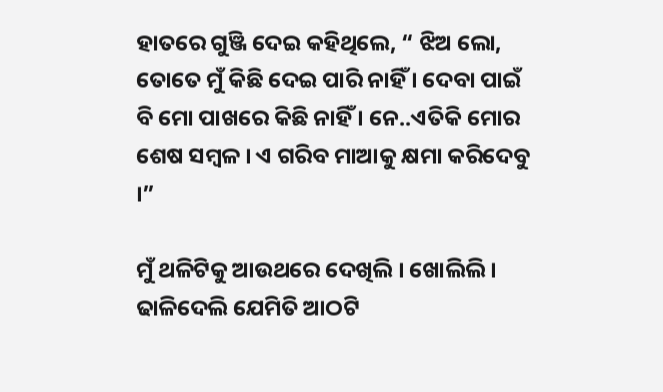ହାତରେ ଗୁଞ୍ଜି ଦେଇ କହିଥିଲେ, “ ଝିଅ ଲୋ, ତୋତେ ମୁଁ କିଛି ଦେଇ ପାରି ନାହିଁ । ଦେବା ପାଇଁ ବି ମୋ ପାଖରେ କିଛି ନାହିଁ । ନେ..ଏତିକି ମୋର ଶେଷ ସମ୍ବଳ । ଏ ଗରିବ ମାଆକୁ କ୍ଷମା କରିଦେବୁ ।”

ମୁଁ ଥଳିଟିକୁ ଆଉଥରେ ଦେଖିଲି । ଖୋଲିଲି । ଢାଳିଦେଲି ଯେମିତି ଆଠଟି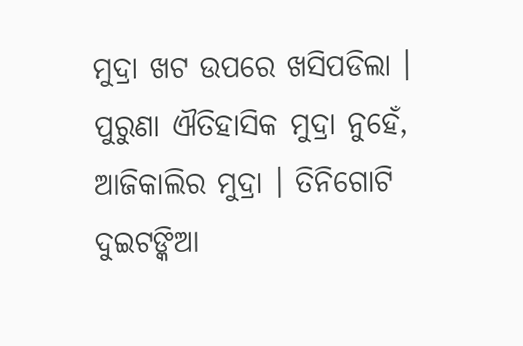ମୁଦ୍ରା ଖଟ ଉପରେ ଖସିପଡିଲା । ପୁରୁଣା ଐତିହାସିକ ମୁଦ୍ରା ନୁହେଁ, ଆଜିକାଲିର ମୁଦ୍ରା । ତିନିଗୋଟି ଦୁଇଟଙ୍କିଆ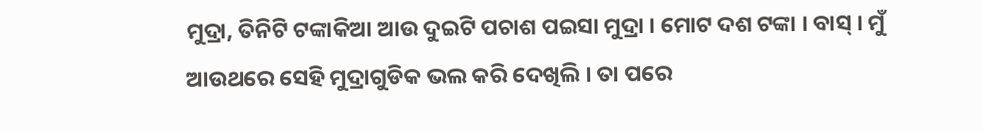ମୁଦ୍ରା, ତିନିଟି ଟଙ୍କାକିଆ ଆଉ ଦୁଇଟି ପଚାଶ ପଇସା ମୁଦ୍ରା । ମୋଟ ଦଶ ଟଙ୍କା । ବାସ୍ । ମୁଁ ଆଉଥରେ ସେହି ମୁଦ୍ରାଗୁଡିକ ଭଲ କରି ଦେଖିଲି । ତା ପରେ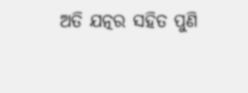ଅତି ଯତ୍ନର ସହିତ ପୁଣି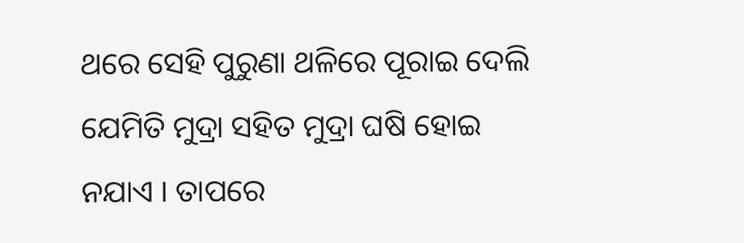ଥରେ ସେହି ପୁରୁଣା ଥଳିରେ ପୂରାଇ ଦେଲି ଯେମିତି ମୁଦ୍ରା ସହିତ ମୁଦ୍ରା ଘଷି ହୋଇ ନଯାଏ । ତାପରେ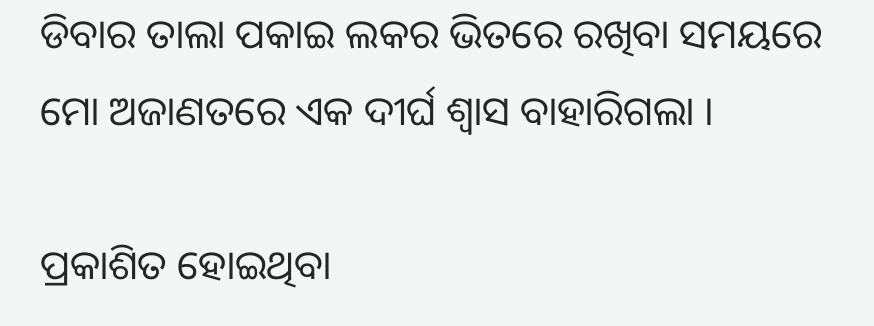ଡିବାର ତାଲା ପକାଇ ଲକର ଭିତରେ ରଖିବା ସମୟରେ ମୋ ଅଜାଣତରେ ଏକ ଦୀର୍ଘ ଶ୍ୱାସ ବାହାରିଗଲା ।

ପ୍ରକାଶିତ ହୋଇଥିବା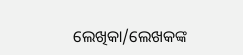ଲେଖିକା/ଲେଖକଙ୍କ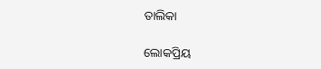ତାଲିକା

ଲୋକପ୍ରିୟ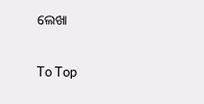ଲେଖା

To Top